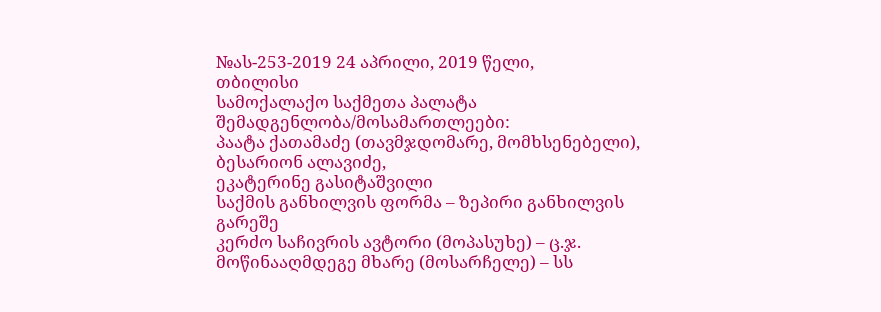№ას-253-2019 24 აპრილი, 2019 წელი,
თბილისი
სამოქალაქო საქმეთა პალატა
შემადგენლობა/მოსამართლეები:
პაატა ქათამაძე (თავმჯდომარე, მომხსენებელი),
ბესარიონ ალავიძე,
ეკატერინე გასიტაშვილი
საქმის განხილვის ფორმა – ზეპირი განხილვის გარეშე
კერძო საჩივრის ავტორი (მოპასუხე) – ც.ჯ.
მოწინააღმდეგე მხარე (მოსარჩელე) – სს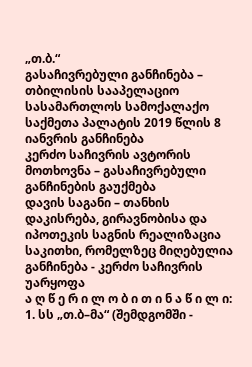„თ.ბ.“
გასაჩივრებული განჩინება – თბილისის სააპელაციო სასამართლოს სამოქალაქო საქმეთა პალატის 2019 წლის 8 იანვრის განჩინება
კერძო საჩივრის ავტორის მოთხოვნა – გასაჩივრებული განჩინების გაუქმება
დავის საგანი – თანხის დაკისრება, გირავნობისა და იპოთეკის საგნის რეალიზაცია
საკითხი, რომელზეც მიღებულია განჩინება - კერძო საჩივრის უარყოფა
ა ღ წ ე რ ი ლ ო ბ ი თ ი ნ ა წ ი ლ ი:
1. სს „თ.ბ–მა“ (შემდგომში -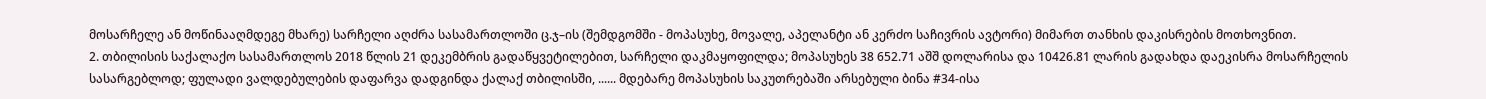მოსარჩელე ან მოწინააღმდეგე მხარე) სარჩელი აღძრა სასამართლოში ც.ჯ–ის (შემდგომში - მოპასუხე, მოვალე, აპელანტი ან კერძო საჩივრის ავტორი) მიმართ თანხის დაკისრების მოთხოვნით.
2. თბილისის საქალაქო სასამართლოს 2018 წლის 21 დეკემბრის გადაწყვეტილებით, სარჩელი დაკმაყოფილდა; მოპასუხეს 38 652.71 აშშ დოლარისა და 10426.81 ლარის გადახდა დაეკისრა მოსარჩელის სასარგებლოდ; ფულადი ვალდებულების დაფარვა დადგინდა ქალაქ თბილისში, ...... მდებარე მოპასუხის საკუთრებაში არსებული ბინა #34-ისა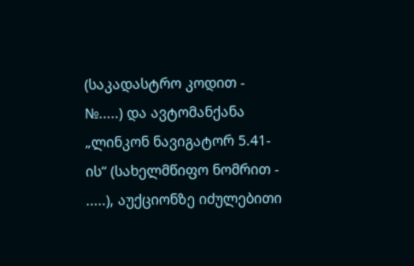(საკადასტრო კოდით - №.....) და ავტომანქანა „ლინკონ ნავიგატორ 5.41-ის“ (სახელმწიფო ნომრით - .....), აუქციონზე იძულებითი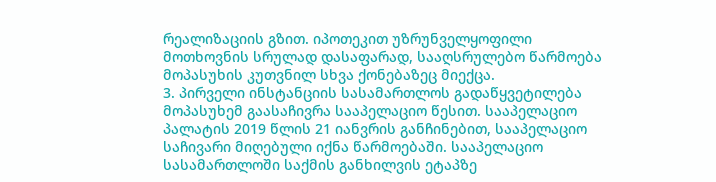რეალიზაციის გზით. იპოთეკით უზრუნველყოფილი მოთხოვნის სრულად დასაფარად, სააღსრულებო წარმოება მოპასუხის კუთვნილ სხვა ქონებაზეც მიექცა.
3. პირველი ინსტანციის სასამართლოს გადაწყვეტილება მოპასუხემ გაასაჩივრა სააპელაციო წესით. სააპელაციო პალატის 2019 წლის 21 იანვრის განჩინებით, სააპელაციო საჩივარი მიღებული იქნა წარმოებაში. სააპელაციო სასამართლოში საქმის განხილვის ეტაპზე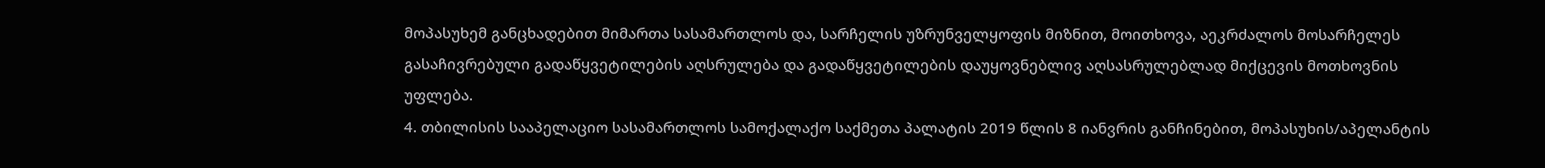მოპასუხემ განცხადებით მიმართა სასამართლოს და, სარჩელის უზრუნველყოფის მიზნით, მოითხოვა, აეკრძალოს მოსარჩელეს გასაჩივრებული გადაწყვეტილების აღსრულება და გადაწყვეტილების დაუყოვნებლივ აღსასრულებლად მიქცევის მოთხოვნის უფლება.
4. თბილისის სააპელაციო სასამართლოს სამოქალაქო საქმეთა პალატის 2019 წლის 8 იანვრის განჩინებით, მოპასუხის/აპელანტის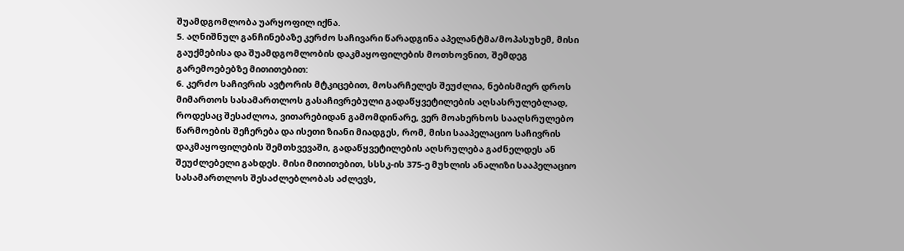შუამდგომლობა უარყოფილ იქნა.
5. აღნიშნულ განჩინებაზე კერძო საჩივარი წარადგინა აპელანტმა/მოპასუხემ, მისი გაუქმებისა და შუამდგომლობის დაკმაყოფილების მოთხოვნით, შემდეგ გარემოებებზე მითითებით:
6. კერძო საჩივრის ავტორის მტკიცებით, მოსარჩელეს შეუძლია, ნებისმიერ დროს მიმართოს სასამართლოს გასაჩივრებული გადაწყვეტილების აღსასრულებლად, როდესაც შესაძლოა, ვითარებიდან გამომდინარე, ვერ მოახერხოს სააღსრულებო წარმოების შეჩერება და ისეთი ზიანი მიადგეს, რომ, მისი სააპელაციო საჩივრის დაკმაყოფილების შემთხვევაში, გადაწყვეტილების აღსრულება გაძნელდეს ან შეუძლებელი გახდეს. მისი მითითებით, სსსკ-ის 375-ე მუხლის ანალიზი სააპელაციო სასამართლოს შესაძლებლობას აძლევს,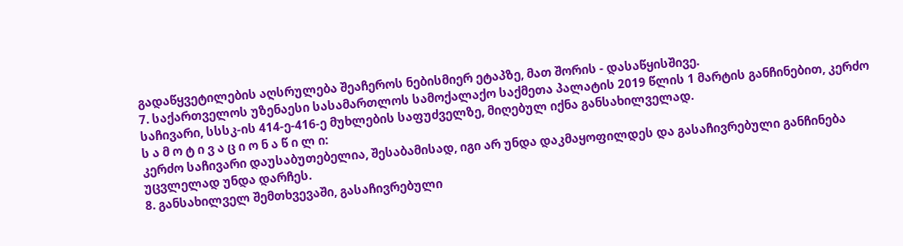გადაწყვეტილების აღსრულება შეაჩეროს ნებისმიერ ეტაპზე, მათ შორის - დასაწყისშივე.
7. საქართველოს უზენაესი სასამართლოს სამოქალაქო საქმეთა პალატის 2019 წლის 1 მარტის განჩინებით, კერძო საჩივარი, სსსკ-ის 414-ე-416-ე მუხლების საფუძველზე, მიღებულ იქნა განსახილველად.
ს ა მ ო ტ ი ვ ა ც ი ო ნ ა წ ი ლ ი:
კერძო საჩივარი დაუსაბუთებელია, შესაბამისად, იგი არ უნდა დაკმაყოფილდეს და გასაჩივრებული განჩინება უცვლელად უნდა დარჩეს.
8. განსახილველ შემთხვევაში, გასაჩივრებული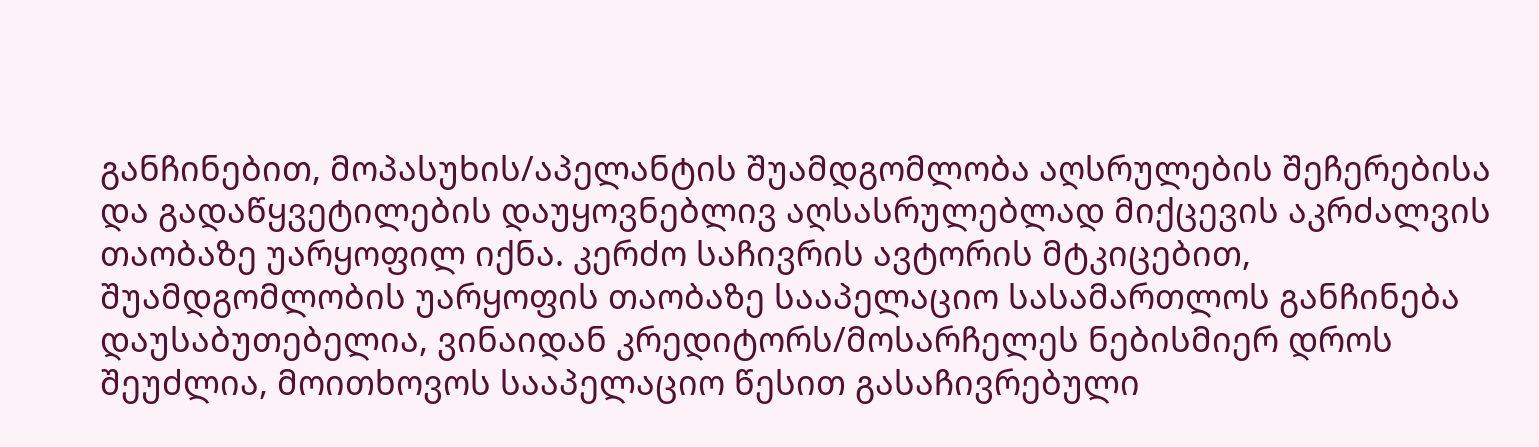განჩინებით, მოპასუხის/აპელანტის შუამდგომლობა აღსრულების შეჩერებისა და გადაწყვეტილების დაუყოვნებლივ აღსასრულებლად მიქცევის აკრძალვის თაობაზე უარყოფილ იქნა. კერძო საჩივრის ავტორის მტკიცებით, შუამდგომლობის უარყოფის თაობაზე სააპელაციო სასამართლოს განჩინება დაუსაბუთებელია, ვინაიდან კრედიტორს/მოსარჩელეს ნებისმიერ დროს შეუძლია, მოითხოვოს სააპელაციო წესით გასაჩივრებული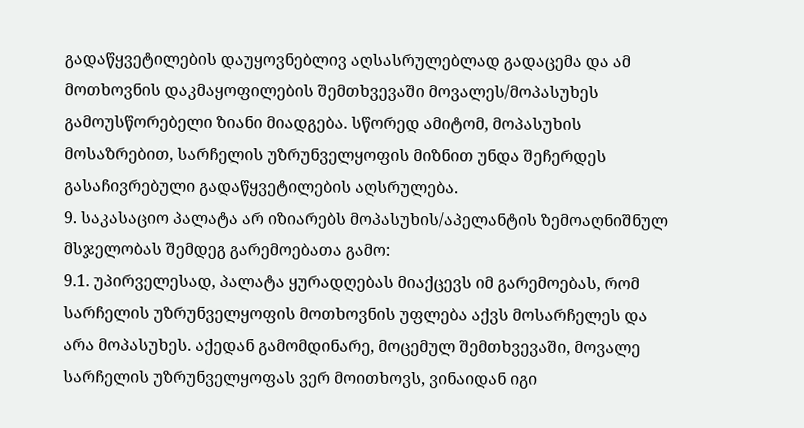გადაწყვეტილების დაუყოვნებლივ აღსასრულებლად გადაცემა და ამ მოთხოვნის დაკმაყოფილების შემთხვევაში მოვალეს/მოპასუხეს გამოუსწორებელი ზიანი მიადგება. სწორედ ამიტომ, მოპასუხის მოსაზრებით, სარჩელის უზრუნველყოფის მიზნით უნდა შეჩერდეს გასაჩივრებული გადაწყვეტილების აღსრულება.
9. საკასაციო პალატა არ იზიარებს მოპასუხის/აპელანტის ზემოაღნიშნულ მსჯელობას შემდეგ გარემოებათა გამო:
9.1. უპირველესად, პალატა ყურადღებას მიაქცევს იმ გარემოებას, რომ სარჩელის უზრუნველყოფის მოთხოვნის უფლება აქვს მოსარჩელეს და არა მოპასუხეს. აქედან გამომდინარე, მოცემულ შემთხვევაში, მოვალე სარჩელის უზრუნველყოფას ვერ მოითხოვს, ვინაიდან იგი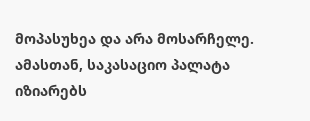მოპასუხეა და არა მოსარჩელე. ამასთან, საკასაციო პალატა იზიარებს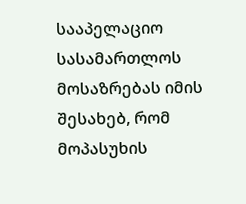სააპელაციო სასამართლოს მოსაზრებას იმის შესახებ, რომ მოპასუხის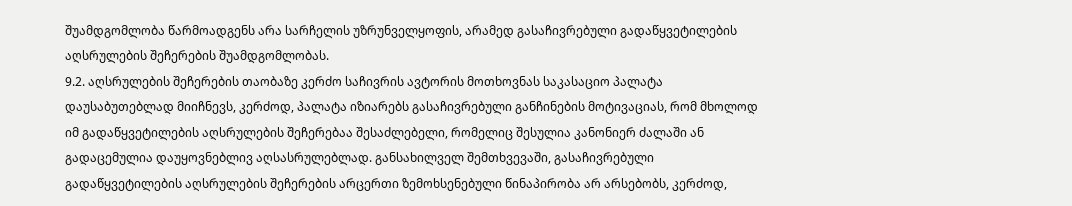შუამდგომლობა წარმოადგენს არა სარჩელის უზრუნველყოფის, არამედ გასაჩივრებული გადაწყვეტილების აღსრულების შეჩერების შუამდგომლობას.
9.2. აღსრულების შეჩერების თაობაზე კერძო საჩივრის ავტორის მოთხოვნას საკასაციო პალატა დაუსაბუთებლად მიიჩნევს, კერძოდ, პალატა იზიარებს გასაჩივრებული განჩინების მოტივაციას, რომ მხოლოდ იმ გადაწყვეტილების აღსრულების შეჩერებაა შესაძლებელი, რომელიც შესულია კანონიერ ძალაში ან გადაცემულია დაუყოვნებლივ აღსასრულებლად. განსახილველ შემთხვევაში, გასაჩივრებული გადაწყვეტილების აღსრულების შეჩერების არცერთი ზემოხსენებული წინაპირობა არ არსებობს, კერძოდ,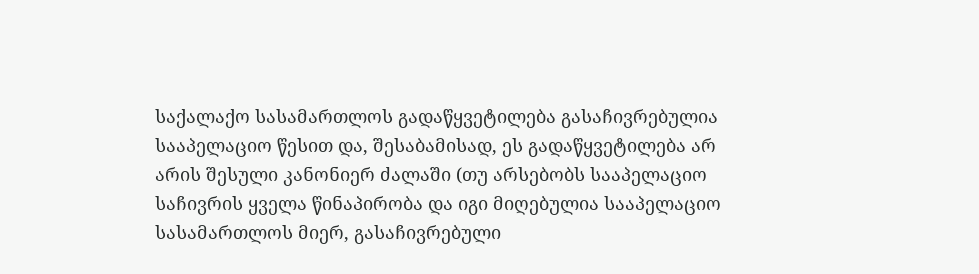საქალაქო სასამართლოს გადაწყვეტილება გასაჩივრებულია სააპელაციო წესით და, შესაბამისად, ეს გადაწყვეტილება არ არის შესული კანონიერ ძალაში (თუ არსებობს სააპელაციო საჩივრის ყველა წინაპირობა და იგი მიღებულია სააპელაციო სასამართლოს მიერ, გასაჩივრებული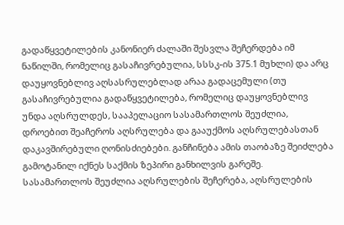გადაწყვეტილების კანონიერ ძალაში შესვლა შეჩერდება იმ ნაწილში, რომელიც გასაჩივრებულია, სსსკ-ის 375.1 მუხლი) და არც დაუყოვნებლივ აღსასრულებლად არაა გადაცემული (თუ გასაჩივრებულია გადაწყვეტილება, რომელიც დაუყოვნებლივ უნდა აღსრულდეს, სააპელაციო სასამართლოს შეუძლია, დროებით შეაჩეროს აღსრულება და გააუქმოს აღსრულებასთან დაკავშირებული ღონისძიებები. განჩინება ამის თაობაზე შეიძლება გამოტანილ იქნეს საქმის ზეპირი განხილვის გარეშე. სასამართლოს შეუძლია აღსრულების შეჩერება, აღსრულების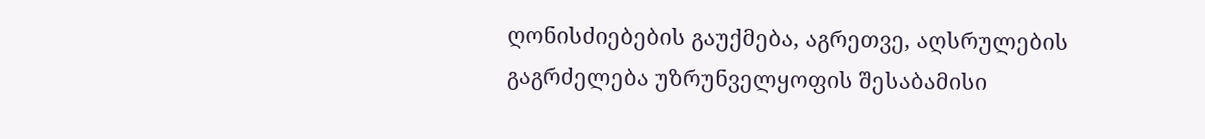ღონისძიებების გაუქმება, აგრეთვე, აღსრულების გაგრძელება უზრუნველყოფის შესაბამისი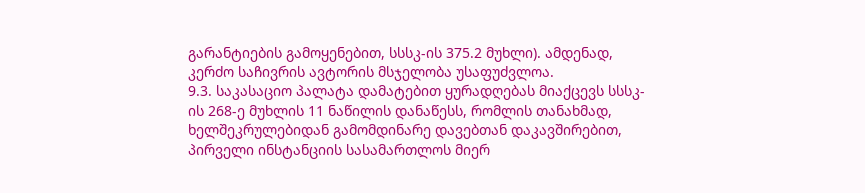გარანტიების გამოყენებით, სსსკ-ის 375.2 მუხლი). ამდენად, კერძო საჩივრის ავტორის მსჯელობა უსაფუძვლოა.
9.3. საკასაციო პალატა დამატებით ყურადღებას მიაქცევს სსსკ-ის 268-ე მუხლის 11 ნაწილის დანაწესს, რომლის თანახმად, ხელშეკრულებიდან გამომდინარე დავებთან დაკავშირებით, პირველი ინსტანციის სასამართლოს მიერ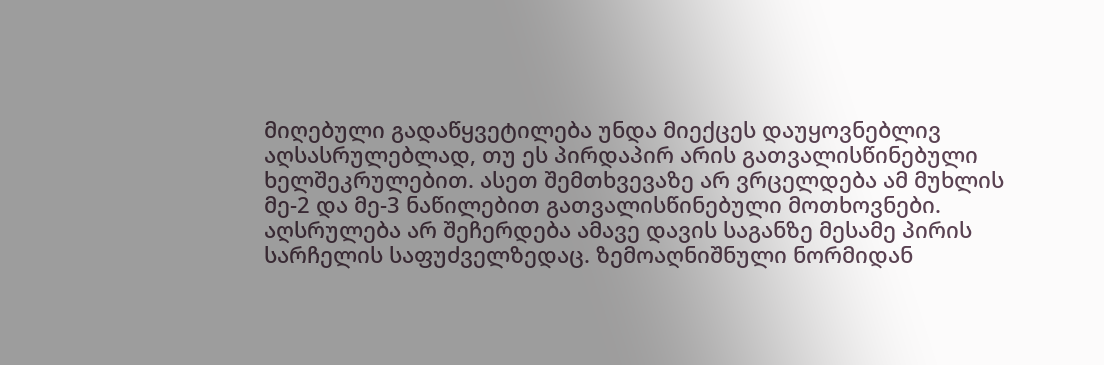მიღებული გადაწყვეტილება უნდა მიექცეს დაუყოვნებლივ აღსასრულებლად, თუ ეს პირდაპირ არის გათვალისწინებული ხელშეკრულებით. ასეთ შემთხვევაზე არ ვრცელდება ამ მუხლის მე-2 და მე-3 ნაწილებით გათვალისწინებული მოთხოვნები. აღსრულება არ შეჩერდება ამავე დავის საგანზე მესამე პირის სარჩელის საფუძველზედაც. ზემოაღნიშნული ნორმიდან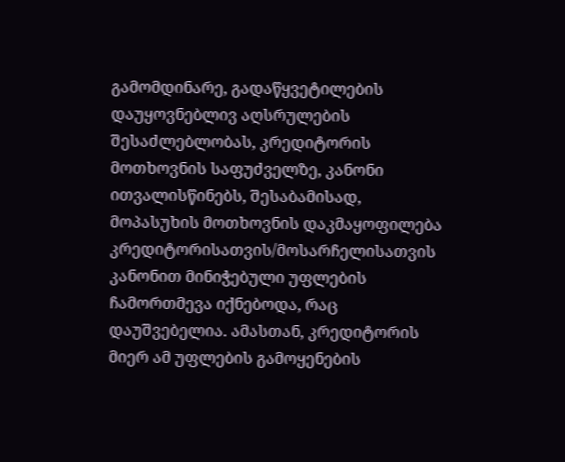გამომდინარე, გადაწყვეტილების დაუყოვნებლივ აღსრულების შესაძლებლობას, კრედიტორის მოთხოვნის საფუძველზე, კანონი ითვალისწინებს, შესაბამისად, მოპასუხის მოთხოვნის დაკმაყოფილება კრედიტორისათვის/მოსარჩელისათვის კანონით მინიჭებული უფლების ჩამორთმევა იქნებოდა, რაც დაუშვებელია. ამასთან, კრედიტორის მიერ ამ უფლების გამოყენების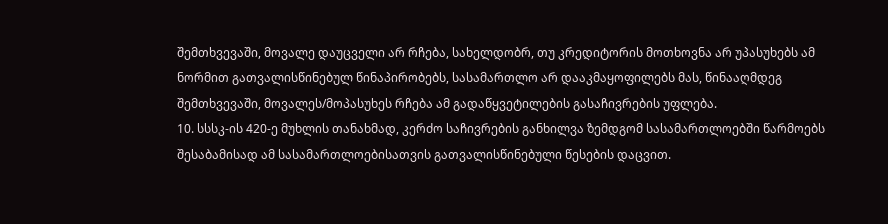შემთხვევაში, მოვალე დაუცველი არ რჩება, სახელდობრ, თუ კრედიტორის მოთხოვნა არ უპასუხებს ამ ნორმით გათვალისწინებულ წინაპირობებს, სასამართლო არ დააკმაყოფილებს მას, წინააღმდეგ შემთხვევაში, მოვალეს/მოპასუხეს რჩება ამ გადაწყვეტილების გასაჩივრების უფლება.
10. სსსკ-ის 420-ე მუხლის თანახმად, კერძო საჩივრების განხილვა ზემდგომ სასამართლოებში წარმოებს შესაბამისად ამ სასამართლოებისათვის გათვალისწინებული წესების დაცვით.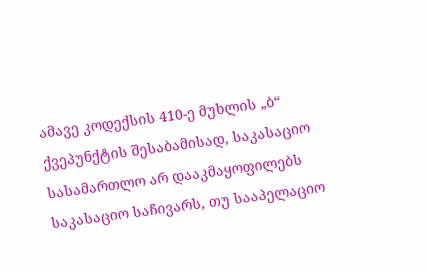ამავე კოდექსის 410-ე მუხლის „ბ“ ქვეპუნქტის შესაბამისად, საკასაციო სასამართლო არ დააკმაყოფილებს საკასაციო საჩივარს, თუ სააპელაციო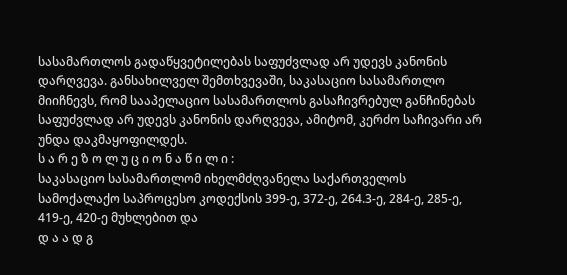სასამართლოს გადაწყვეტილებას საფუძვლად არ უდევს კანონის დარღვევა. განსახილველ შემთხვევაში, საკასაციო სასამართლო მიიჩნევს, რომ სააპელაციო სასამართლოს გასაჩივრებულ განჩინებას საფუძვლად არ უდევს კანონის დარღვევა, ამიტომ, კერძო საჩივარი არ უნდა დაკმაყოფილდეს.
ს ა რ ე ზ ო ლ უ ც ი ო ნ ა წ ი ლ ი :
საკასაციო სასამართლომ იხელმძღვანელა საქართველოს სამოქალაქო საპროცესო კოდექსის 399-ე, 372-ე, 264.3-ე, 284-ე, 285-ე, 419-ე, 420-ე მუხლებით და
დ ა ა დ გ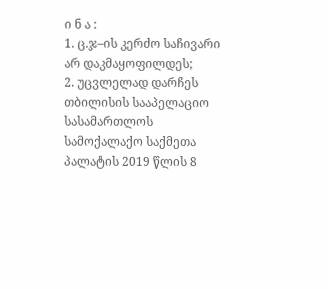ი ნ ა :
1. ც.ჯ–ის კერძო საჩივარი არ დაკმაყოფილდეს;
2. უცვლელად დარჩეს თბილისის სააპელაციო სასამართლოს სამოქალაქო საქმეთა პალატის 2019 წლის 8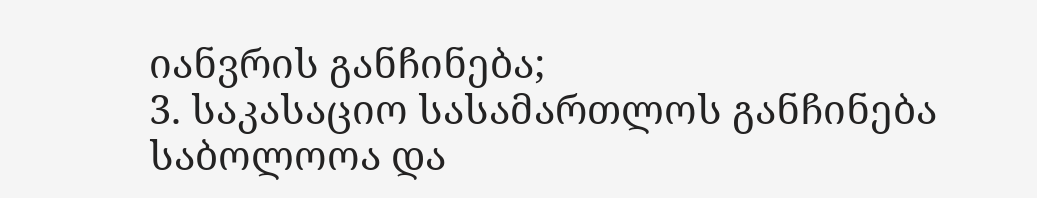იანვრის განჩინება;
3. საკასაციო სასამართლოს განჩინება საბოლოოა და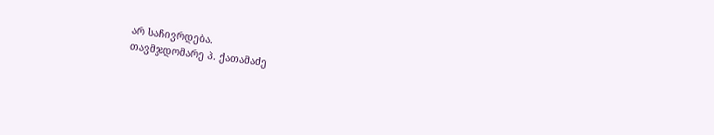არ საჩივრდება.
თავმჯდომარე პ. ქათამაძე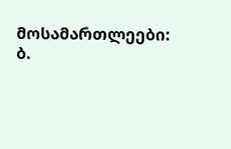მოსამართლეები: ბ.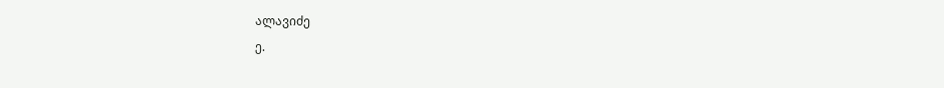ალავიძე
ე.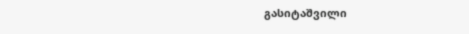გასიტაშვილი